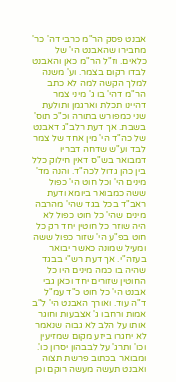אבנט פסק הר"מ כרבי דה' כר' מחבירו שהאבנט הי' של כלאים. וז"ל הר"מ כאן והאבנט לבדו רקום בצמר. וע' משנה למלך הקשה למה לא כתב הר"מ דהי' בו ג' מיני צמר דהיינו תכלת וארגמן ותולעת שני כמפורש בתורה וכ"כ תוס' בשבת. אך דעת רלב"ג דאבנט של כה"ד הי' מין אחד של צמר לבד וע"ש שדחה דבריו דמבואר בש"ס דאין חילוק כלל בין כהן גדול לכה"ד. והנה מד' מינים הי' וכל חוט הי' כפול ששה כמבואר ביומא ודעת ראב"ד בכל בגד שהי' מהרבה מינים שהי' כל חוט כפול לא היה שוזר כל חוטין יחד רק כל חוט בפ"ע הי' שזור כפול ששה ומעיל שמונה כאשר יבואר בעזה"י. אך דעת רש"י בבגד שהיה בו כמה מינים היו כל החוטין שזורים יחד וכאן גבי אבנט הי' כל חוט כ"ד עמ"ל ד"ה עוד. ואורך האבנט הי' ל"ב אמות ורחבו ג' אצבעות וחוגר אותו על הלב לא גבוה שנאמר לא יחגרו ביזע מקום שמזיעין וכו' ותרג' על לבבהון יסרון כו'. ומבואר בכתוב פרשת תצוה ואבנט תעשה מעשה רוקם וכן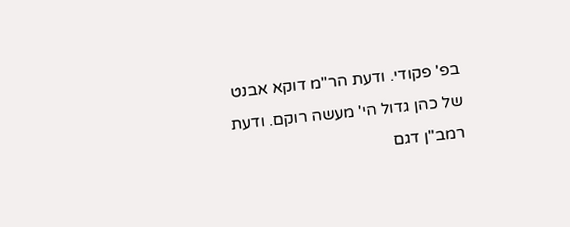בפ' פקודי. ודעת הר"מ דוקא אבנט של כהן גדול הי' מעשה רוקם. ודעת רמב"ן דגם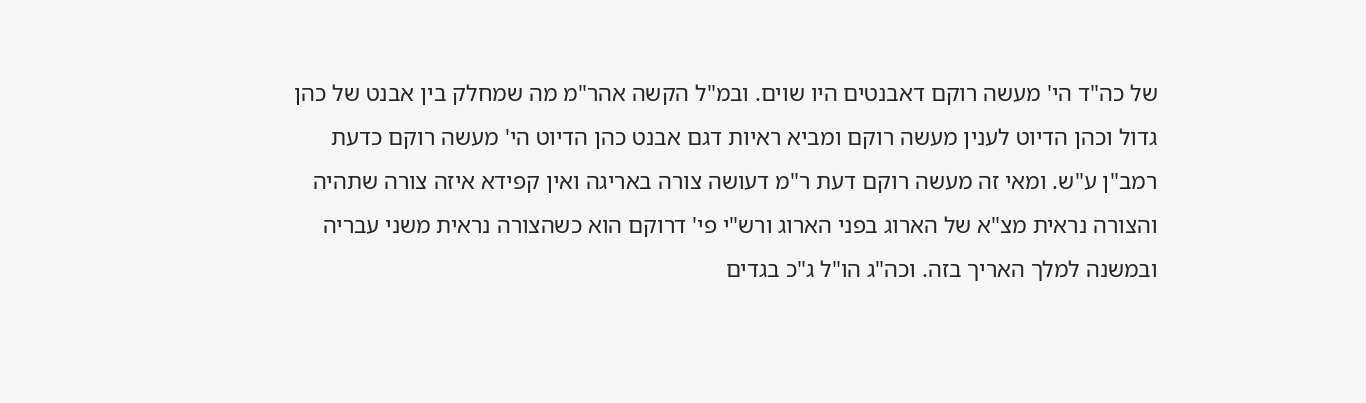של כה"ד הי' מעשה רוקם דאבנטים היו שוים. ובמ"ל הקשה אהר"מ מה שמחלק בין אבנט של כהן גדול וכהן הדיוט לענין מעשה רוקם ומביא ראיות דגם אבנט כהן הדיוט הי' מעשה רוקם כדעת רמב"ן ע"ש. ומאי זה מעשה רוקם דעת ר"מ דעושה צורה באריגה ואין קפידא איזה צורה שתהיה והצורה נראית מצ"א של הארוג בפני הארוג ורש"י פי' דרוקם הוא כשהצורה נראית משני עבריה ובמשנה למלך האריך בזה. וכה"ג הו"ל ג"כ בגדים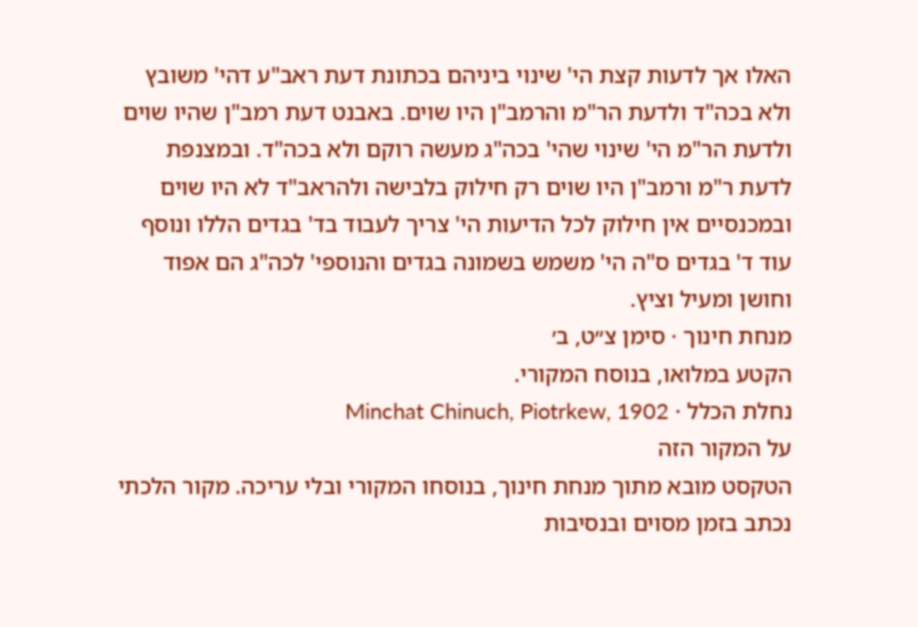האלו אך לדעות קצת הי' שינוי ביניהם בכתונת דעת ראב"ע דהי' משובץ ולא בכה"ד ולדעת הר"מ והרמב"ן היו שוים. באבנט דעת רמב"ן שהיו שוים ולדעת הר"מ הי' שינוי שהי' בכה"ג מעשה רוקם ולא בכה"ד. ובמצנפת לדעת ר"מ ורמב"ן היו שוים רק חילוק בלבישה ולהראב"ד לא היו שוים ובמכנסיים אין חילוק לכל הדיעות הי' צריך לעבוד בד' בגדים הללו ונוסף עוד ד' בגדים ס"ה הי' משמש בשמונה בגדים והנוספי' לכה"ג הם אפוד וחושן ומעיל וציץ.
מנחת חינוך · סימן צ״ט, ב׳
הקטע במלואו, בנוסח המקורי.
נחלת הכלל · Minchat Chinuch, Piotrkew, 1902
על המקור הזה
הטקסט מובא מתוך מנחת חינוך, בנוסחו המקורי ובלי עריכה. מקור הלכתי נכתב בזמן מסוים ובנסיבות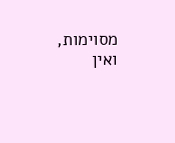מסוימות, ואין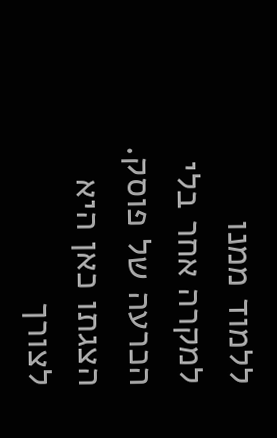ללמוד ממנו למקרה אחר בלי הכרעה של פוסק. הצגתו כאן היא לצורך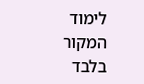לימוד המקור בלבד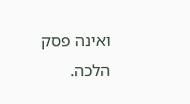ואינה פסק הלכה.